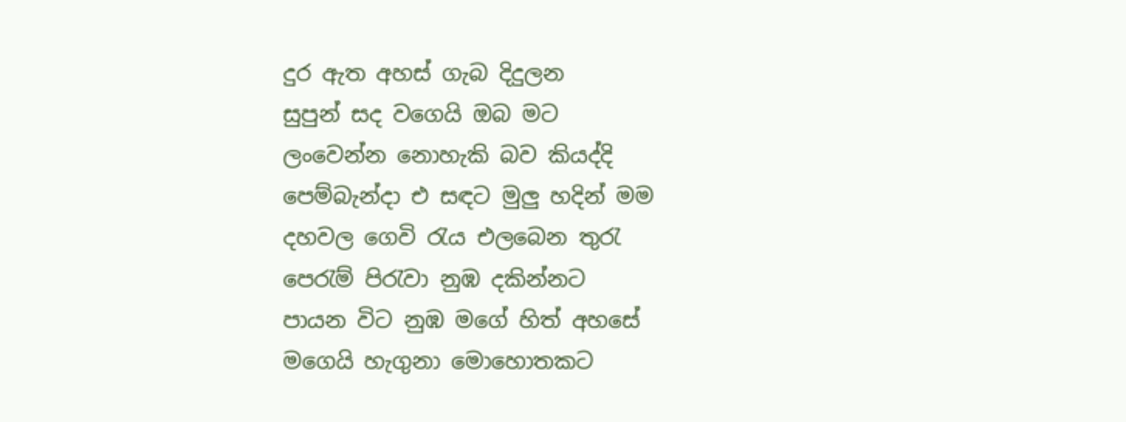දුර ඇත අහස් ගැබ දිදුලන
සුපුන් සද වගෙයි ඔබ මට
ලංවෙන්න නොහැකි බව කියද්දි
පෙම්බැන්දා එ සඳට මුලු හදින් මම
දහවල ගෙවි රැය එලබෙන තුරැ
පෙරැම් පිරැවා නුඹ දකින්නට
පායන විට නුඹ මගේ හිත් අහසේ
මගෙයි හැගුනා මොහොතකට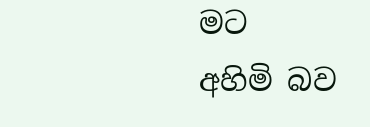මට
අහිමි බව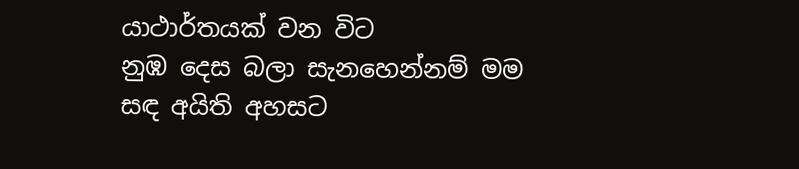යාථාර්තයක් වන විට
නුඹ දෙස බලා සැනහෙන්නම් මම
සඳ අයිති අහසට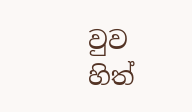වුව
හිත්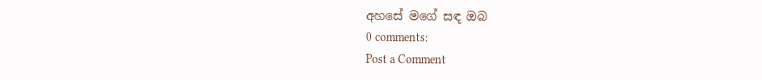අහසේ මගේ සඳ ඔබ
0 comments:
Post a Comment